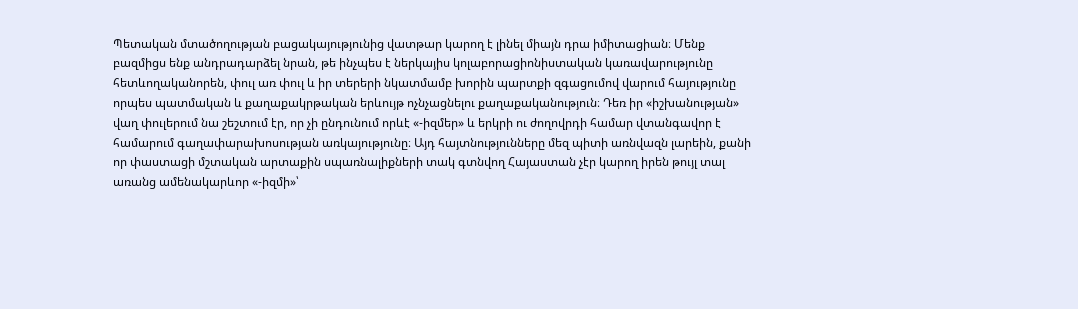Պետական մտածողության բացակայությունից վատթար կարող է լինել միայն դրա իմիտացիան։ Մենք բազմիցս ենք անդրադարձել նրան, թե ինչպես է ներկայիս կոլաբորացիոնիստական կառավարությունը հետևողականորեն, փուլ առ փուլ և իր տերերի նկատմամբ խորին պարտքի զգացումով վարում հայությունը որպես պատմական և քաղաքակրթական երևույթ ոչնչացնելու քաղաքականություն։ Դեռ իր «իշխանության» վաղ փուլերում նա շեշտում էր, որ չի ընդունում որևէ «-իզմեր» և երկրի ու ժողովրդի համար վտանգավոր է համարում գաղափարախոսության առկայությունը։ Այդ հայտնությունները մեզ պիտի առնվազն լարեին, քանի որ փաստացի մշտական արտաքին սպառնալիքների տակ գտնվող Հայաստան չէր կարող իրեն թույլ տալ առանց ամենակարևոր «-իզմի»՝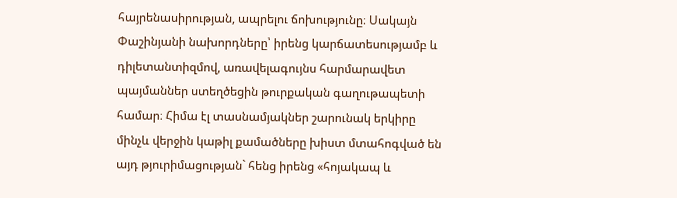հայրենասիրության, ապրելու ճոխությունը։ Սակայն Փաշինյանի նախորդները՝ իրենց կարճատեսությամբ և դիլետանտիզմով, առավելագույնս հարմարավետ պայմաններ ստեղծեցին թուրքական գաղութապետի համար։ Հիմա էլ տասնամյակներ շարունակ երկիրը մինչև վերջին կաթիլ քամածները խիստ մտահոգված են այդ թյուրիմացության` հենց իրենց «հոյակապ և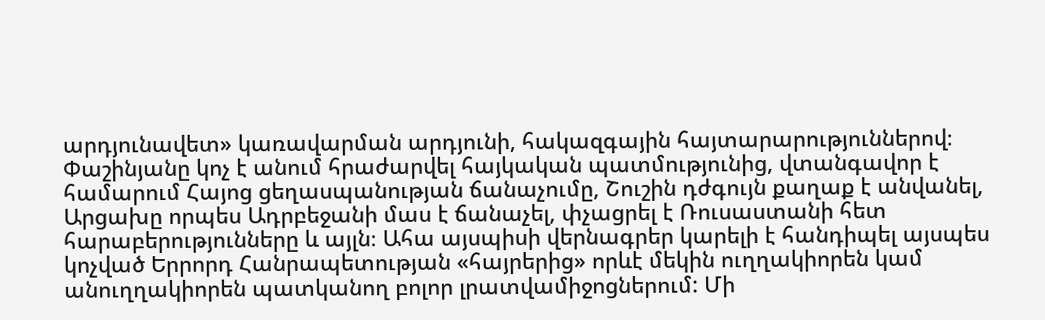արդյունավետ» կառավարման արդյունի, հակազգային հայտարարություններով։
Փաշինյանը կոչ է անում հրաժարվել հայկական պատմությունից, վտանգավոր է համարում Հայոց ցեղասպանության ճանաչումը, Շուշին դժգույն քաղաք է անվանել, Արցախը որպես Ադրբեջանի մաս է ճանաչել, փչացրել է Ռուսաստանի հետ հարաբերությունները և այլն։ Ահա այսպիսի վերնագրեր կարելի է հանդիպել այսպես կոչված Երրորդ Հանրապետության «հայրերից» որևէ մեկին ուղղակիորեն կամ անուղղակիորեն պատկանող բոլոր լրատվամիջոցներում: Մի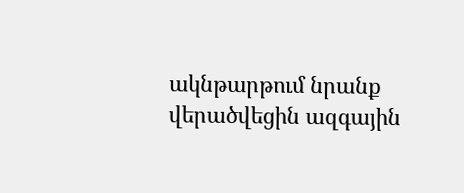ակնթարթում նրանք վերածվեցին ազգային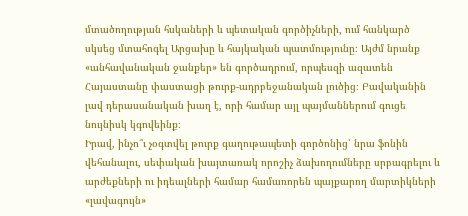մտածողության հսկաների և պետական գործիչների, ում հանկարծ սկսեց մտահոգել Արցախը և հայկական պատմությունը։ Այժմ նրանք «անհավանական ջանքեր» են գործադրում, որպեսզի ազատեն Հայաստանը փաստացի թուրք-ադրբեջանական լուծից։ Բավականին լավ դերասանական խաղ է, որի համար այլ պայմաններում գուցե նույնիսկ կգովեինք։
Իրավ, ինչո՞ւ չօգտվել թուրք գաղութապետի գործոնից՝ նրա ֆոնին վեհանալու, սեփական խայտառակ որոշիչ ձախողումները սրբագրելու և արժեքների ու իդեալների համար համառորեն պայքարող մարտիկների «լավագույն»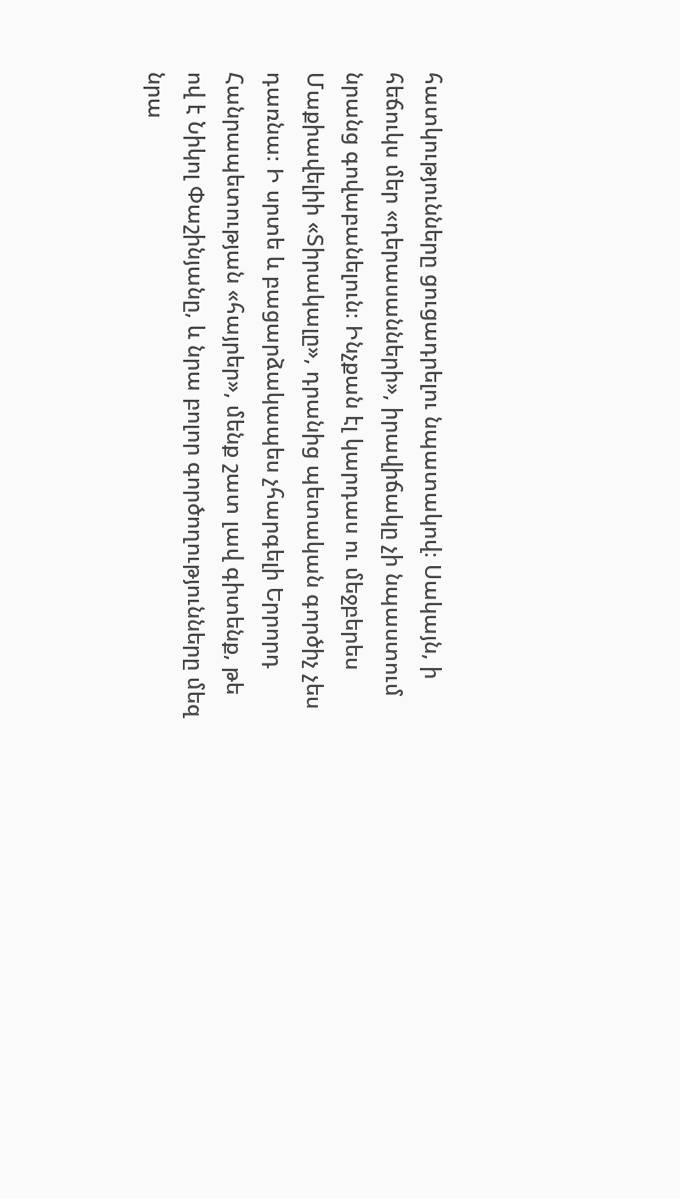հատկությունները ցուցադրելու նպատակով։ Սակայն, ի հեճուկս մեր «դերասանների», իրավիճակը չի նպաստում նրանց գովաբանելուն։ Ինչքան էլ կարդաս ու մեջբերես Մաքիավելիի «Տիրակալը», դրանից պետական գործիչ չես դառնա։ Ի սրտե և բացարձակապես չհարգելի Երրորդ Հանրապետության «հայրեր», մենք շատ լավ գիտենք, թե ով է Նիկոլ Փաշինյանը, և նրա բոլոր գործողությունները մեզ նրա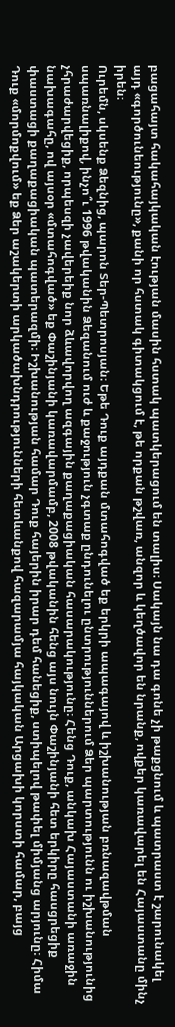բացահայտ հակահայկական էության մասին հստակ պատկերացում են տալիս։ Սակայն նա դա գոնե չի թաքցնում և պատրաստ է շարունակել այդ «գործունեությունը», քանի որ հստակ գիտակցում է, թե որքան թշվառ, անզոր և կեղծավոր են նրանք, ովքեր կառավարել են Հայաստանը մինչ իրեն։
Ուրեմն, սկսենք Ձեզնից, պարոն Տեր-Պետրոսյան։ Եթե Դուք այդքան մտահոգված եք երկրի ապագայով և իշխանության բռնազավթման սպառնալիքով, ինչո՞ւ 1996 թվականին Ձեզանում ուժ և քաջություն չգտաք ընդունելու ընտրություններում Ձեր պարտությունն ու իշխանությունից չհրաժարվեցիք, որպեսզի չավերեիք նոր ձևավորվող ազգային քաղաքացիական հասարակությունը։ Հենց Դուք, անկախ Հայաստանի առաջին նախագահը, ով այսօր «մտահոգված» եք Փաշինյանի կառավարմամբ, 2008 թվականին հենց այս նույն Փաշինյանի հետ երկիրը հասցրեցիք փաստացի քաղաքացիական պատերազմի։ Իշխանության համար Դուք հայերին իրար դեմ հանեցիք, ստիպելով թափել միմյանց արյունը։ Հիմա Դուք «մորմոքվում» եք Ձեր աշակերտի արկածախնդրությունների հետևանքով հազարամյա հայկական Արցախի կորստի համար, բայց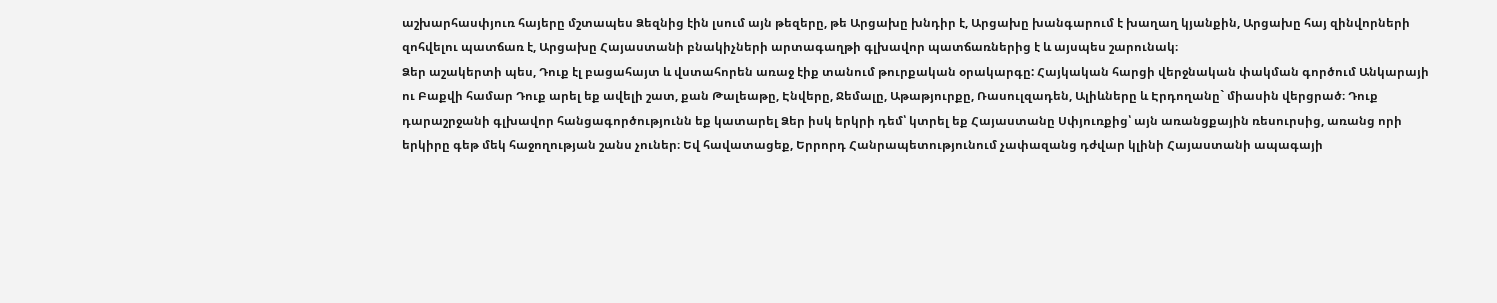աշխարհասփյուռ հայերը մշտապես Ձեզնից էին լսում այն թեզերը, թե Արցախը խնդիր է, Արցախը խանգարում է խաղաղ կյանքին, Արցախը հայ զինվորների զոհվելու պատճառ է, Արցախը Հայաստանի բնակիչների արտագաղթի գլխավոր պատճառներից է և այսպես շարունակ։
Ձեր աշակերտի պես, Դուք էլ բացահայտ և վստահորեն առաջ էիք տանում թուրքական օրակարգը: Հայկական հարցի վերջնական փակման գործում Անկարայի ու Բաքվի համար Դուք արել եք ավելի շատ, քան Թալեաթը, Էնվերը, Ջեմալը, Աթաթյուրքը, Ռասուլզադեն, Ալիևները և Էրդողանը` միասին վերցրած։ Դուք դարաշրջանի գլխավոր հանցագործությունն եք կատարել Ձեր իսկ երկրի դեմ՝ կտրել եք Հայաստանը Սփյուռքից՝ այն առանցքային ռեսուրսից, առանց որի երկիրը գեթ մեկ հաջողության շանս չուներ։ Եվ հավատացեք, Երրորդ Հանրապետությունում չափազանց դժվար կլինի Հայաստանի ապագայի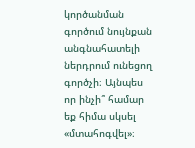կործանման գործում նույնքան անգնահատելի ներդրում ունեցող գործչի։ Այնպես որ ինչի՞ համար եք հիմա սկսել «մտահոգվել»։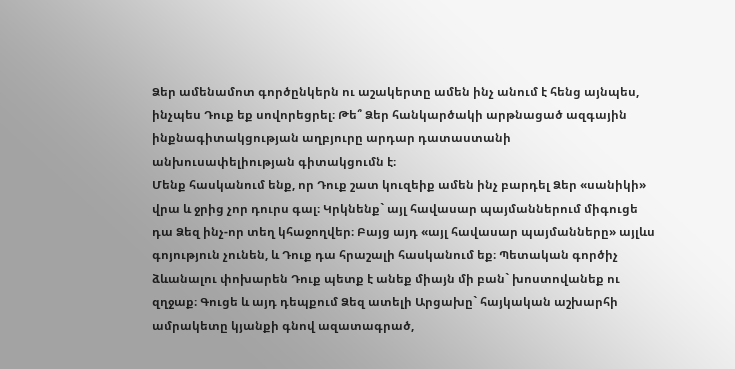Ձեր ամենամոտ գործընկերն ու աշակերտը ամեն ինչ անում է հենց այնպես, ինչպես Դուք եք սովորեցրել։ Թե՞ Ձեր հանկարծակի արթնացած ազգային ինքնագիտակցության աղբյուրը արդար դատաստանի անխուսափելիության գիտակցումն է։
Մենք հասկանում ենք, որ Դուք շատ կուզեիք ամեն ինչ բարդել Ձեր «սանիկի» վրա և ջրից չոր դուրս գալ։ Կրկնենք` այլ հավասար պայմաններում միգուցե դա Ձեզ ինչ-որ տեղ կհաջողվեր։ Բայց այդ «այլ հավասար պայմանները» այլևս գոյություն չունեն, և Դուք դա հրաշալի հասկանում եք։ Պետական գործիչ ձևանալու փոխարեն Դուք պետք է անեք միայն մի բան` խոստովանեք ու զղջաք։ Գուցե և այդ դեպքում Ձեզ ատելի Արցախը` հայկական աշխարհի ամրակետը կյանքի գնով ազատագրած,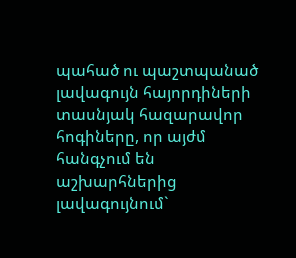պահած ու պաշտպանած լավագույն հայորդիների տասնյակ հազարավոր հոգիները, որ այժմ հանգչում են աշխարհներից լավագույնում`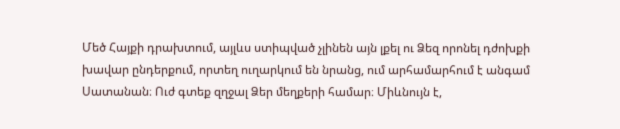Մեծ Հայքի դրախտում, այլևս ստիպված չլինեն այն լքել ու Ձեզ որոնել դժոխքի խավար ընդերքում, որտեղ ուղարկում են նրանց, ում արհամարհում է անգամ Սատանան։ Ուժ գտեք զղջալ Ձեր մեղքերի համար։ Միևնույն է,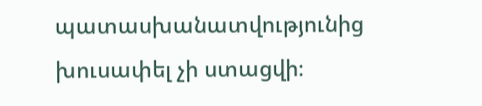պատասխանատվությունից խուսափել չի ստացվի։